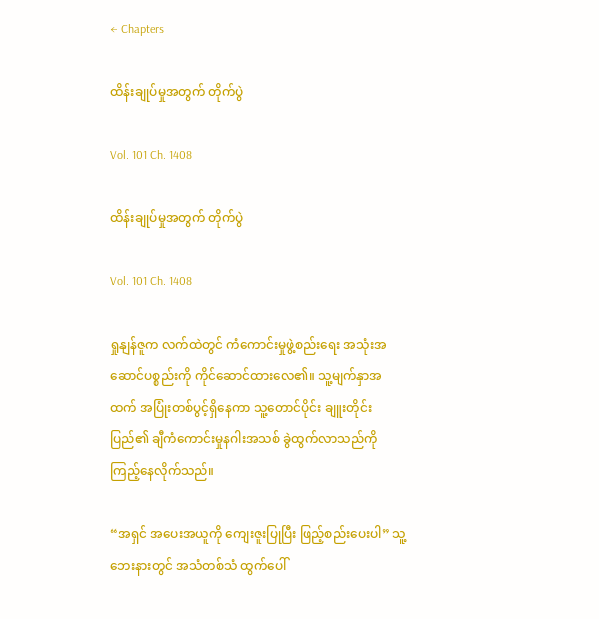← Chapters

ထိန်းချုပ်မှုအတွက် တိုက်ပွဲ

Vol. 101 Ch. 1408

ထိန်းချုပ်မှုအတွက် တိုက်ပွဲ

Vol. 101 Ch. 1408

ရှုနျန်ဇူက လက်ထဲတွင် ကံကောင်းမှုဖွဲ့စည်းရေး အသုံးအဆောင်ပစ္စည်းကို ကိုင်ဆောင်ထားလေ၏။ သူ့မျက်နှာအထက် အပြုံးတစ်ပွင့်ရှိနေကာ သူ့တောင်ပိုင်း ချူးတိုင်းပြည်၏ ချီကံကောင်းမှုနဂါးအသစ် ခွဲထွက်လာသည်ကို ကြည့်နေလိုက်သည်။

“အရှင် အပေးအယူကို ကျေးဇူးပြုပြီး ဖြည့်စည်းပေးပါ” သူ့ဘေးနားတွင် အသံတစ်သံ ထွက်ပေါ်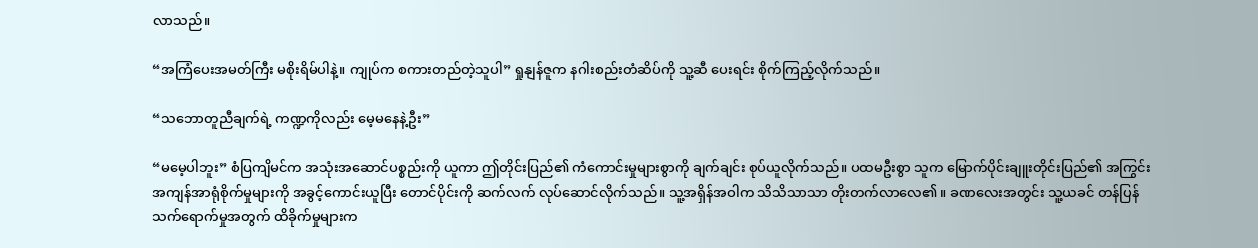လာသည်။

“အကြံပေးအမတ်ကြီး မစိုးရိမ်ပါနဲ့။ ကျုပ်က စကားတည်တဲ့သူပါ” ရှုနျန်ဇူက နဂါးစည်းတံဆိပ်ကို သူ့ဆီ ပေးရင်း စိုက်ကြည့်လိုက်သည်။

“သဘောတူညီချက်ရဲ့ ကဏ္ဍကိုလည်း မေ့မနေနဲ့ဦး”

“မမေ့ပါဘူး” စံပြကျိမင်က အသုံးအဆောင်ပစ္စည်းကို ယူကာ ဤတိုင်းပြည်၏ ကံကောင်းမှုများစွာကို ချက်ချင်း စုပ်ယူလိုက်သည်။ ပထမဦးစွာ သူက မြောက်ပိုင်းချူးတိုင်းပြည်၏ အကြွင်းအကျန်အာရုံစိုက်မှုများကို အခွင့်ကောင်းယူပြီး တောင်ပိုင်းကို ဆက်လက် လုပ်ဆောင်လိုက်သည်။ သူ့အရှိန်အဝါက သိသိသာသာ တိုးတက်လာလေ၏။ ခဏလေးအတွင်း သူ့ယခင် တန်ပြန်သက်ရောက်မှုအတွက် ထိခိုက်မှုများက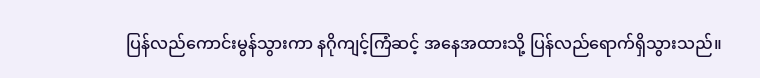ပြန်လည်ကောင်းမွန်သွားကာ နဂိုကျင့်ကြံဆင့် အနေအထားသို့ ပြန်လည်ရောက်ရှိသွားသည်။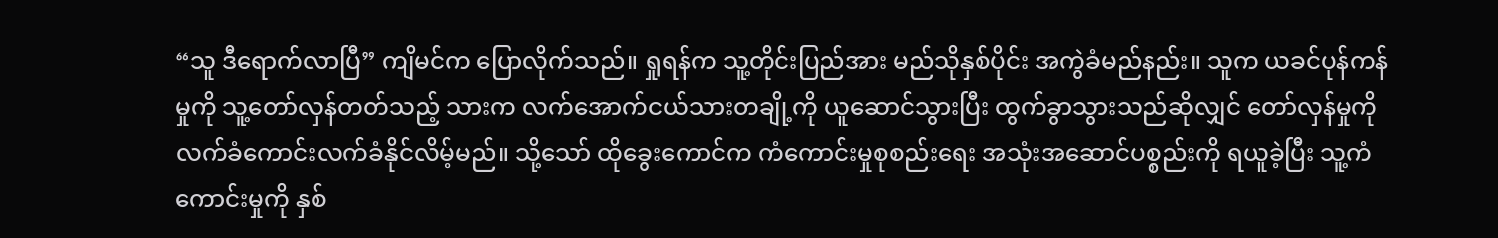“သူ ဒီရောက်လာပြီ” ကျိမင်က ပြောလိုက်သည်။ ရှုရန်က သူ့တိုင်းပြည်အား မည်သိုနှစ်ပိုင်း အကွဲခံမည်နည်း။ သူက ယခင်ပုန်ကန်မှုကို သူ့တော်လှန်တတ်သည့် သားက လက်အောက်ငယ်သားတချို့ကို ယူဆောင်သွားပြီး ထွက်ခွာသွားသည်ဆိုလျှင် တော်လှန်မှုကို လက်ခံကောင်းလက်ခံနိုင်လိမ့်မည်။ သို့သော် ထိုခွေးကောင်က ကံကောင်းမှုစုစည်းရေး အသုံးအဆောင်ပစ္စည်းကို ရယူခဲ့ပြီး သူ့ကံကောင်းမှုကို နှစ်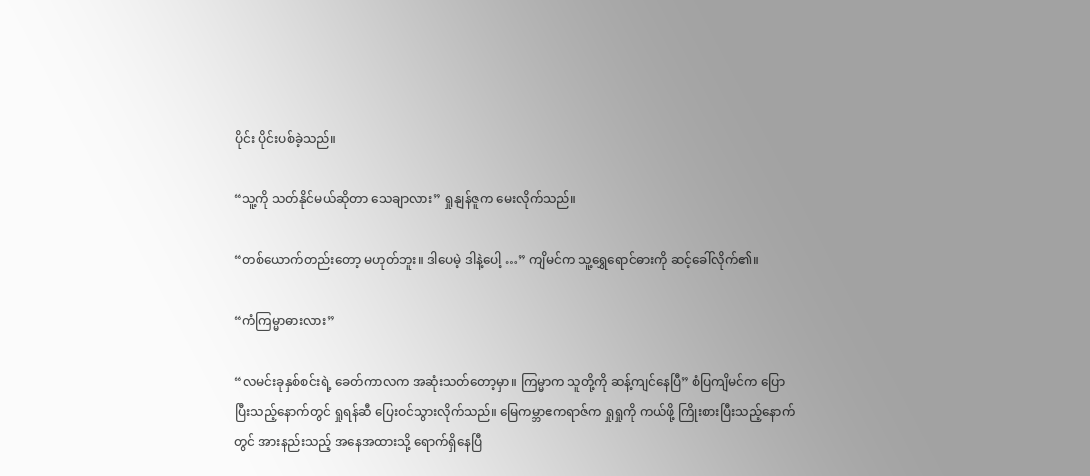ပိုင်း ပိုင်းပစ်ခဲ့သည်။

“သူ့ကို သတ်နိုင်မယ်ဆိုတာ သေချာလား” ရှုနျန်ဇူက မေးလိုက်သည်။

“တစ်ယောက်တည်းတော့ မဟုတ်ဘူး။ ဒါပေမဲ့ ဒါနဲ့ပေါ့ …” ကျိမင်က သူ့ရွှေရောင်ဓားကို ဆင့်ခေါ်လိုက်၏။

“ကံကြမ္မာဓားလား”

“လမင်းခုနှစ်စင်းရဲ့ ခေတ်ကာလက အဆုံးသတ်တော့မှာ။ ကြမ္မာက သူတို့ကို ဆန့်ကျင်နေပြီ” စံပြကျိမင်က ပြောပြီးသည့်နောက်တွင် ရှုရန်ဆီ ပြေးဝင်သွားလိုက်သည်။ မြေကမ္ဘာဧကရာဇ်က ရှုရှုကို ကယ်ဖို့ ကြိုးစားပြီးသည့်နောက်တွင် အားနည်းသည့် အနေအထားသို့ ရောက်ရှိနေပြီ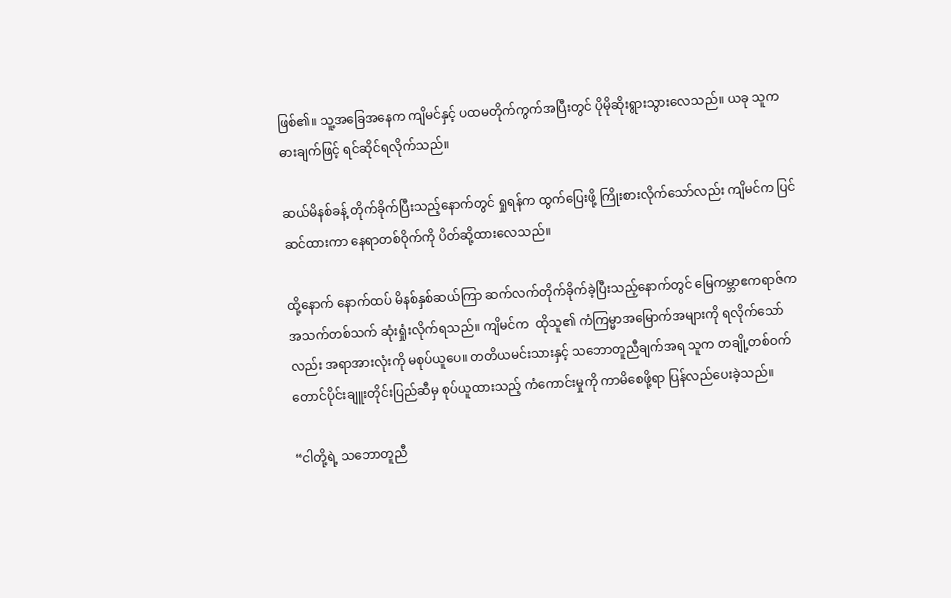ဖြစ်၏။ သူ့အခြေအနေက ကျိမင်နှင့် ပထမတိုက်ကွက်အပြီးတွင် ပိုမိုဆိုးရွားသွားလေသည်။ ယခု သူက ဓားချက်ဖြင့် ရင်ဆိုင်ရလိုက်သည်။

ဆယ်မိနစ်ခန့် တိုက်ခိုက်ပြီးသည့်နောက်တွင် ရှုရန်က ထွက်ပြေးဖို့ ကြိုးစားလိုက်သော်လည်း ကျိမင်က ပြင်ဆင်ထားကာ နေရာတစ်ဝိုက်ကို ပိတ်ဆို့ထားလေသည်။

ထို့နောက် နောက်ထပ် မိနစ်နှစ်ဆယ်ကြာ ဆက်လက်တိုက်ခိုက်ခဲ့ပြီးသည့်နောက်တွင် မြေကမ္ဘာဧကရာဇ်က အသက်တစ်သက် ဆုံးရှုံးလိုက်ရသည်။ ကျိမင်က  ထိုသူ၏ ကံကြမ္မာအမြောက်အများကို ရလိုက်သော်လည်း အရာအားလုံးကို မစုပ်ယူပေ။ တတိယမင်းသားနှင့် သဘောတူညီချက်အရ သူက တချို့တစ်ဝက် တောင်ပိုင်းချူးတိုင်းပြည်ဆီမှ စုပ်ယူထားသည့် ကံကောင်းမှုကို ကာမိစေဖို့ရာ ပြန်လည်ပေးခဲ့သည်။

“ငါတို့ရဲ့ သဘောတူညီ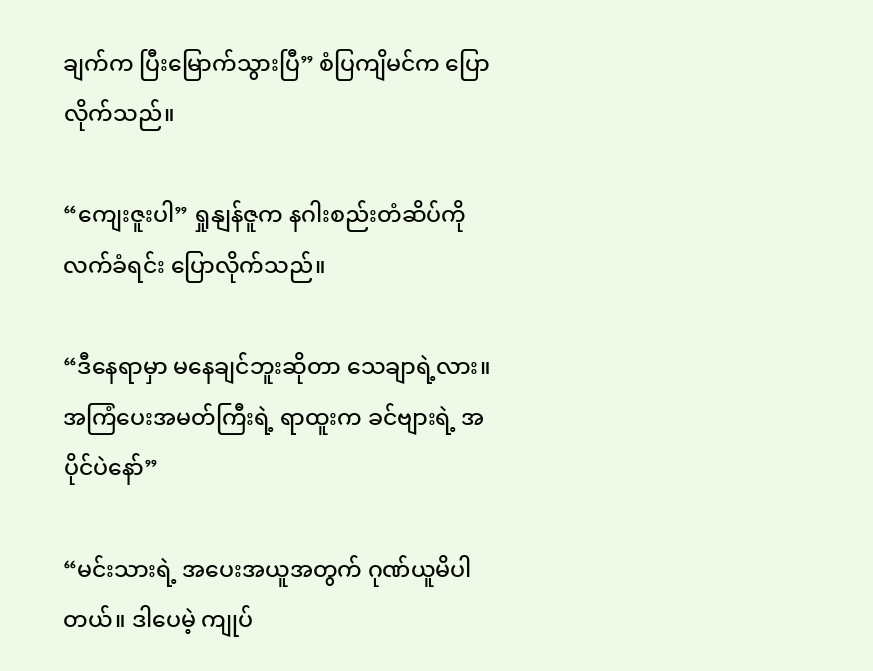ချက်က ပြီးမြောက်သွားပြီ” စံပြကျိမင်က ပြောလိုက်သည်။

“ကျေးဇူးပါ” ရှုနျန်ဇူက နဂါးစည်းတံဆိပ်ကို လက်ခံရင်း ပြောလိုက်သည်။

“ဒီနေရာမှာ မနေချင်ဘူးဆိုတာ သေချာရဲ့လား။ အကြံပေးအမတ်ကြီးရဲ့ ရာထူးက ခင်ဗျားရဲ့ အပိုင်ပဲနော်”

“မင်းသားရဲ့ အပေးအယူအတွက် ဂုဏ်ယူမိပါတယ်။ ဒါပေမဲ့ ကျုပ်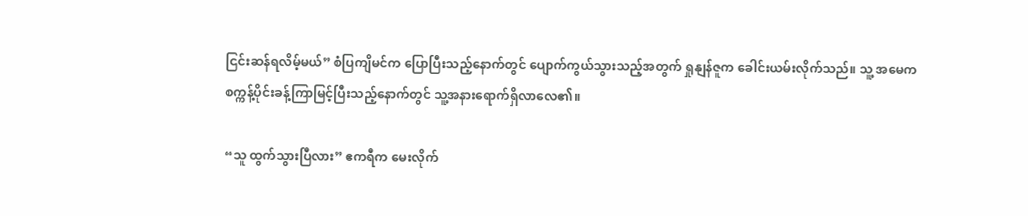ငြင်းဆန်ရလိမ့်မယ်” စံပြကျိမင်က ပြောပြီးသည့်နောက်တွင် ပျောက်ကွယ်သွားသည့်အတွက် ရှုနျန်ဇူက ခေါင်းယမ်းလိုက်သည်။ သူ့ အမေက စက္ကန့်ပိုင်းခန့်ကြာမြင့်ပြီးသည့်နောက်တွင် သူ့အနားရောက်ရှိလာလေ၏။

“သူ ထွက်သွားပြီလား” ဧကရီက မေးလိုက်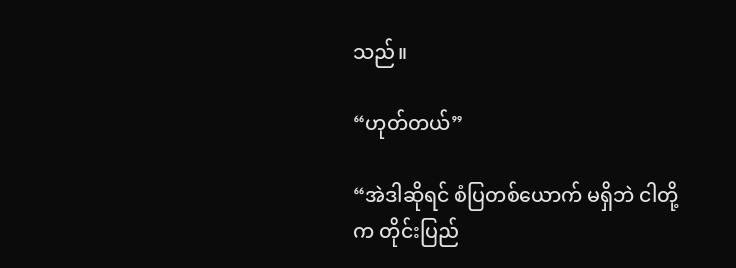သည်။

“ဟုတ်တယ်”

“အဲဒါဆိုရင် စံပြတစ်ယောက် မရှိဘဲ ငါတို့က တိုင်းပြည်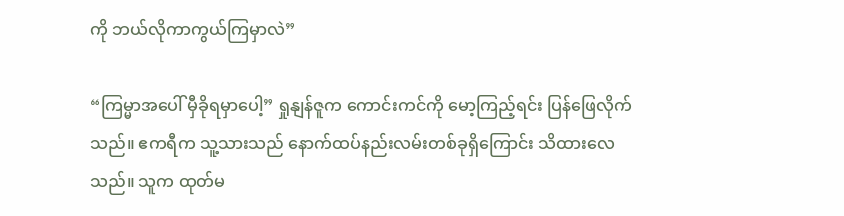ကို ဘယ်လိုကာကွယ်ကြမှာလဲ”

“ကြမ္မာအပေါ် မှီခိုရမှာပေါ့” ရှုနျန်ဇူက ကောင်းကင်ကို မော့ကြည့်ရင်း ပြန်ဖြေလိုက်သည်။ ဧကရီက သူ့သားသည် နောက်ထပ်နည်းလမ်းတစ်ခုရှိကြောင်း သိထားလေသည်။ သူက ထုတ်မ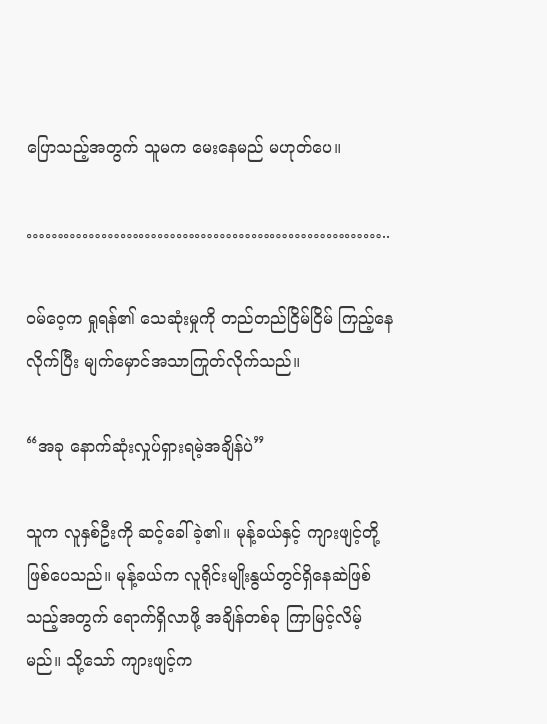ပြောသည့်အတွက် သူမက မေးနေမည် မဟုတ်ပေ။

…………………………………………………..

ဝမ်ဝေ့က ရှုရန်၏ သေဆုံးမှုကို တည်တည်ငြိမ်ငြိမ် ကြည့်နေလိုက်ပြီး မျက်မှောင်အသာကြုတ်လိုက်သည်။

“အခု နောက်ဆုံးလှုပ်ရှားရမဲ့အချိန်ပဲ”

သူက လူနှစ်ဦးကို ဆင့်ခေါ်ခဲ့၏။ မုန့်ခယ်နှင့် ကျားဖျင့်တို့ ဖြစ်ပေသည်။ မုန့်ခယ်က လူရိုင်းမျိုးနွယ်တွင်ရှိနေဆဲဖြစ်သည့်အတွက် ရောက်ရှိလာဖို့ အချိန်တစ်ခု ကြာမြင့်လိမ့်မည်။ သို့သော် ကျားဖျင့်က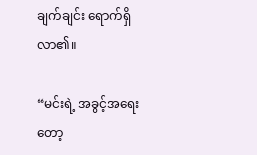ချက်ချင်း ရောက်ရှိလာ၏။

“မင်းရဲ့ အခွင့်အရေးတော့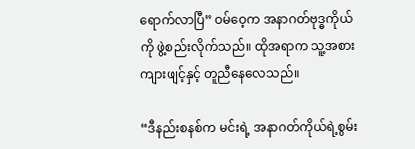ရောက်လာပြီ” ဝမ်ဝေ့က အနာဂတ်ဗုဒ္ဓကိုယ်ကို ဖွဲ့စည်းလိုက်သည်။ ထိုအရာက သူ့အစား ကျားဖျင့်နှင့် တူညီနေလေသည်။

“ဒီနည်းစနစ်က မင်းရဲ့ အနာဂတ်ကိုယ်ရဲ့စွမ်း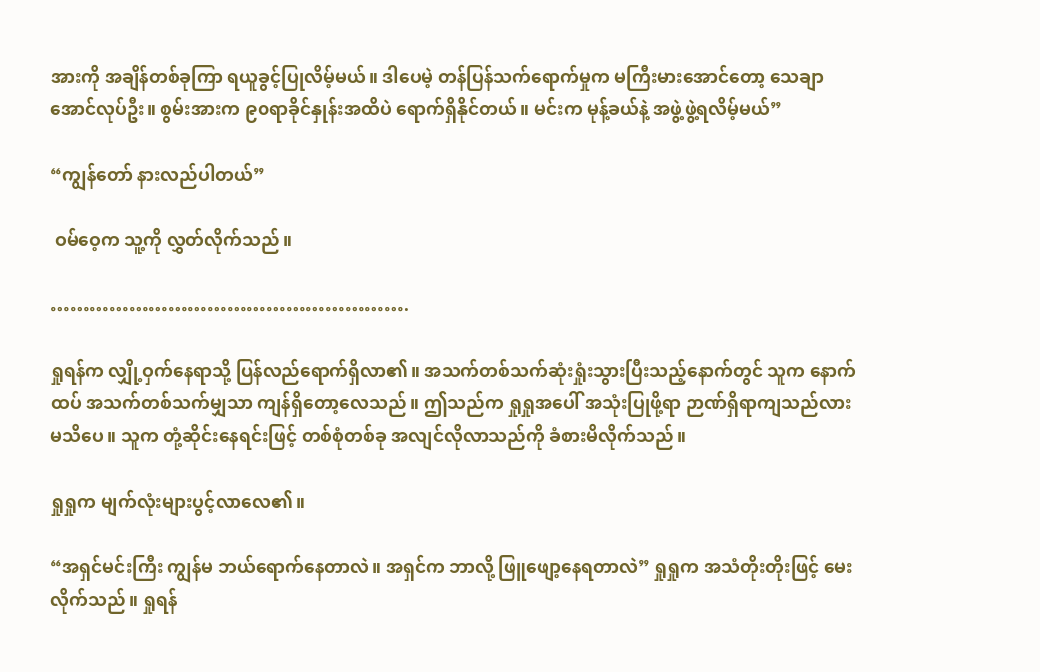အားကို အချိန်တစ်ခုကြာ ရယူခွင့်ပြုလိမ့်မယ်။ ဒါပေမဲ့ တန်ပြန်သက်ရောက်မှုက မကြီးမားအောင်တော့ သေချာအောင်လုပ်ဦး။ စွမ်းအားက ၉၀ရာခိုင်နှုန်းအထိပဲ ရောက်ရှိနိုင်တယ်။ မင်းက မုန့်ခယ်နဲ့ အဖွဲ့ဖွဲ့ရလိမ့်မယ်”

“ကျွန်တော် နားလည်ပါတယ်”

 ဝမ်ဝေ့က သူ့ကို လွှတ်လိုက်သည်။

……………………………………………….

ရှုရန်က လျှို့ဝှက်နေရာသို့ ပြန်လည်ရောက်ရှိလာ၏။ အသက်တစ်သက်ဆုံးရှုံးသွားပြီးသည့်နောက်တွင် သူက နောက်ထပ် အသက်တစ်သက်မျှသာ ကျန်ရှိတော့လေသည်။ ဤသည်က ရှုရှုအပေါ် အသုံးပြုဖို့ရာ ဉာဏ်ရှိရာကျသည်လား မသိပေ။ သူက တုံ့ဆိုင်းနေရင်းဖြင့် တစ်စုံတစ်ခု အလျင်လိုလာသည်ကို ခံစားမိလိုက်သည်။

ရှုရှုက မျက်လုံးများပွင့်လာလေ၏။

“အရှင်မင်းကြီး ကျွန်မ ဘယ်ရောက်နေတာလဲ။ အရှင်က ဘာလို့ ဖြူဖျော့နေရတာလဲ” ရှုရှုက အသံတိုးတိုးဖြင့် မေးလိုက်သည်။ ရှုရန်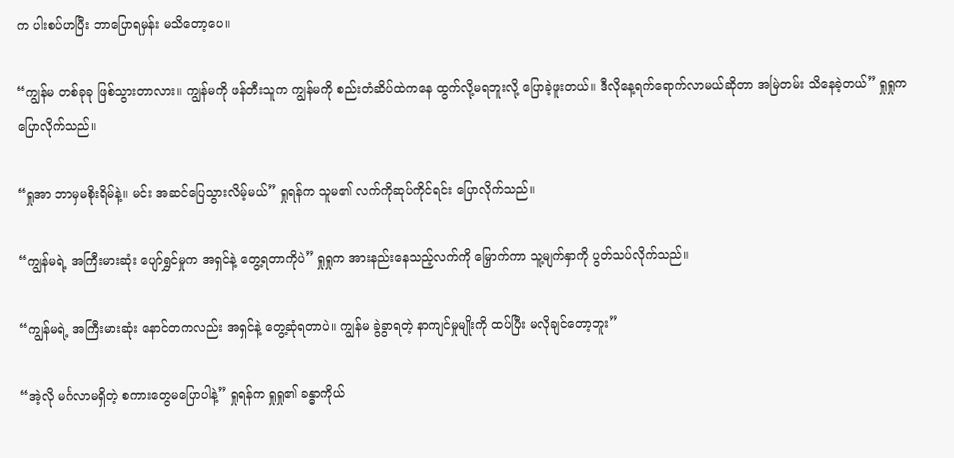က ပါးစပ်ဟပြီး ဘာပြောရမှန်း မသိတော့ပေ။

“ကျွန်မ တစ်ခုခု ဖြစ်သွားတာလား။ ကျွန်မကို ဖန်တီးသူက ကျွန်မကို စည်းတံဆိပ်ထဲကနေ ထွက်လို့မရဘူးလို့ ပြောခဲ့ဖူးတယ်။ ဒီလိုနေ့ရက်ရောက်လာမယ်ဆိုတာ အမြဲတမ်း သိနေခဲ့တယ်” ရှုရှုက ပြောလိုက်သည်။

“ရှုအာ ဘာမှမစိုးရိမ်နဲ့။ မင်း အဆင်ပြေသွားလိမ့်မယ်” ရှုရန်က သူမ၏ လက်ကိုဆုပ်ကိုင်ရင်း ပြောလိုက်သည်။

“ကျွန်မရဲ့ အကြီးမားဆုံး ပျော်ရွှင်မှုက အရှင်နဲ့ တွေ့ရတာကိုပဲ” ရှုရှုက အားနည်းနေသည့်လက်ကို မြှောက်ကာ သူ့မျက်နှာကို ပွတ်သပ်လိုက်သည်။

“ကျွန်မရဲ့ အကြီးမားဆုံး နောင်တကလည်း အရှင်နဲ့ တွေ့ဆုံရတာပဲ။ ကျွန်မ ခွဲခွာရတဲ့ နာကျင်မှုမျိုးကို ထပ်ပြီး မလိုချင်တော့ဘူး”

“အဲ့လို မင်္ဂလာမရှိတဲ့ စကားတွေမပြောပါနဲ့” ရှုရန်က ရှုရှု၏ ခန္ဓာကိုယ်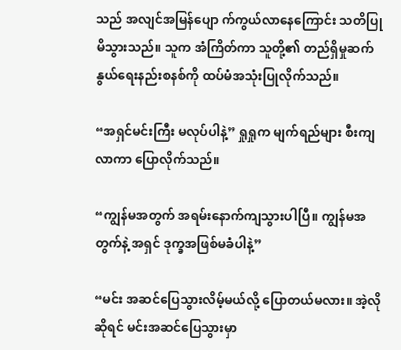သည် အလျင်အမြန်ပျော က်ကွယ်လာနေကြောင်း သတိပြုမိသွားသည်။ သူက အံကြိတ်ကာ သူတို့၏ တည်ရှိမှုဆက်နွယ်ရေးနည်းစနစ်ကို ထပ်မံအသုံးပြုလိုက်သည်။

“အရှင်မင်းကြီး မလုပ်ပါနဲ့” ရှုရှုက မျက်ရည်များ စီးကျလာကာ ပြောလိုက်သည်။

“ကျွန်မအတွက် အရမ်းနောက်ကျသွားပါပြီ။ ကျွန်မအတွက်နဲ့ အရှင် ဒုက္ခအဖြစ်မခံပါနဲ့”

“မင်း အဆင်ပြေသွားလိမ့်မယ်လို့ ပြောတယ်မလား။ အဲ့လိုဆိုရင် မင်းအဆင်ပြေသွားမှာ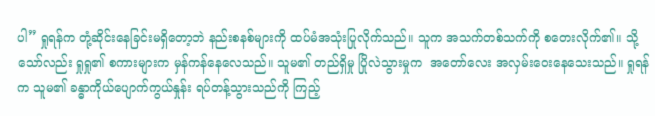ပါ” ရှုရန်က တုံ့ဆိုင်းနေခြင်းမရှိတော့ဘဲ နည်းစနစ်များကို ထပ်မံအသုံးပြုလိုက်သည်။ သူက အသက်တစ်သက်ကို စတေးလိုက်၏။ သို့သော်လည်း ရှုရှု၏ စကားများက မှန်ကန်နေလေသည်။ သူမ၏ တည်ရှိမှု ပြိုလဲသွားမှုက  အတော်လေး အလှမ်းဝေးနေသေးသည်။ ရှုရန်က သူမ၏ ခန္ဓာကိုယ်ပျောက်ကွယ်နှုန်း ရပ်တန့်သွားသည်ကို ကြည့်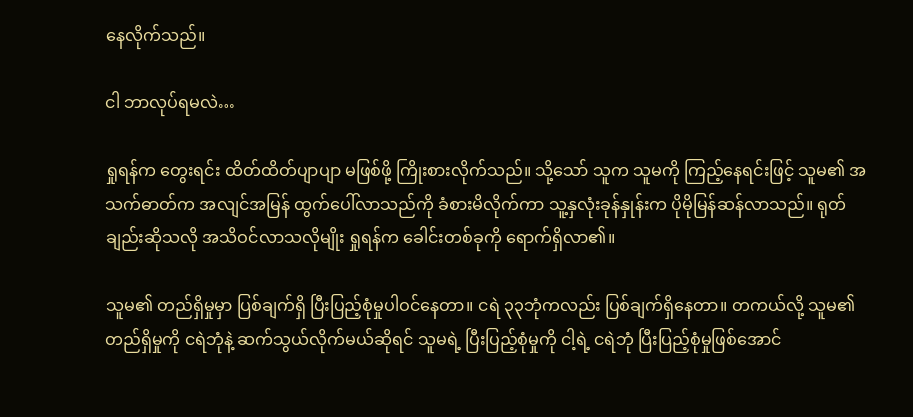နေလိုက်သည်။

ငါ ဘာလုပ်ရမလဲ…

ရှုရန်က တွေးရင်း ထိတ်ထိတ်ပျာပျာ မဖြစ်ဖို့ ကြိုးစားလိုက်သည်။ သို့သော် သူက သူမကို ကြည့်နေရင်းဖြင့် သူမ၏ အသက်ဓာတ်က အလျင်အမြန် ထွက်ပေါ်လာသည်ကို ခံစားမိလိုက်ကာ သူ့နှလုံးခုန်နှုန်းက ပိုမိုမြန်ဆန်လာသည်။ ရုတ်ချည်းဆိုသလို အသိဝင်လာသလိုမျိုး ရှုရန်က ခေါင်းတစ်ခုကို ရောက်ရှိလာ၏။

သူမ၏ တည်ရှိမှုမှာ ပြစ်ချက်ရှိ ပြီးပြည့်စုံမှုပါဝင်နေတာ။ ငရဲ ၃၃ဘုံကလည်း ပြစ်ချက်ရှိနေတာ။ တကယ်လို့ သူမ၏ တည်ရှိမှုကို ငရဲဘုံနဲ့ ဆက်သွယ်လိုက်မယ်ဆိုရင် သူမရဲ့ ပြီးပြည့်စုံမှုကို ငါ့ရဲ့ ငရဲဘုံ ပြီးပြည့်စုံမှုဖြစ်အောင်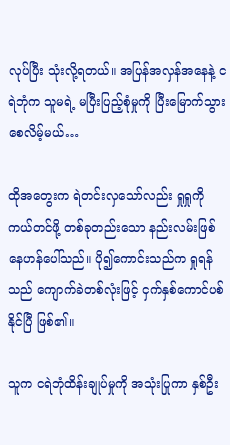လုပ်ပြီး သုံးလို့ရတယ်။ အပြန်အလှန်အနေနဲ့ ငရဲဘုံက သူမရဲ့ မပြီးပြည့်စုံမှုကို ပြီးမြောက်သွားစေလိမ့်မယ်…

ထိုအတွေးက ရဲတင်းလှသော်လည်း ရှုရှုကို ကယ်တင်ဖို့ တစ်ခုတည်းသော နည်းလမ်းဖြစ်နေဟန်ပေါ်သည်။ ပို၍ကောင်းသည်က ရှုရန်သည် ကျောက်ခဲတစ်လုံးဖြင့် ငှက်နှစ်ကောင်ပစ်နိုင်ပြီ ဖြစ်၏။

သူက ငရဲဘုံထိန်းချုပ်မှုကို အသုံးပြုကာ နှစ်ဦး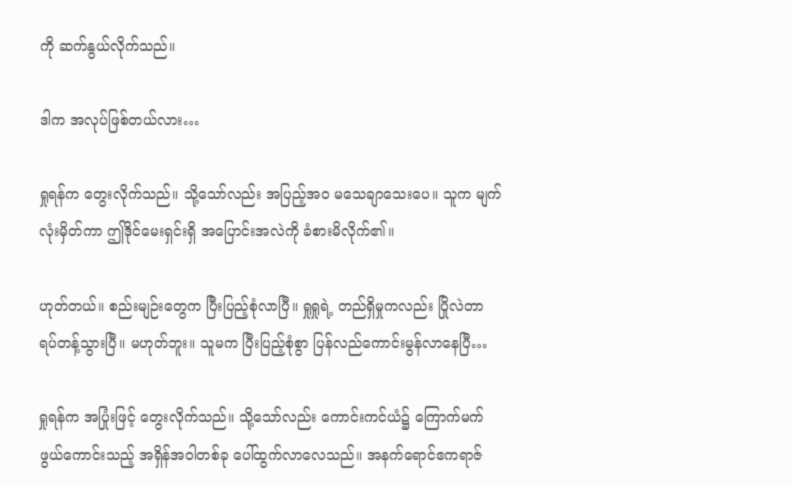ကို ဆက်နွယ်လိုက်သည်။

ဒါက အလုပ်ဖြစ်တယ်လား…

ရှုရန်က တွေးလိုက်သည်။ သို့သော်လည်း အပြည့်အဝ မသေချာသေးပေ။ သူက မျက်လုံးမှိတ်ကာ ဤဒိုင်မေးရှင်းရှိ အပြောင်းအလဲကို ခံစားမိလိုက်၏။

ဟုတ်တယ်။ စည်းမျဉ်းတွေက ပြီးပြည့်စုံလာပြီ။ ရှုရှုရဲ့ တည်ရှိမှုကလည်း ပြိုလဲတာ ရပ်တန့်သွားပြီ။ မဟုတ်ဘူး။ သူမက ပြီးပြည့်စုံစွာ ပြန်လည်ကောင်းမွန်လာနေပြီ…

ရှုရန်က အပြုံးဖြင့် တွေးလိုက်သည်။ သို့သော်လည်း ကောင်းကင်ယံ၌ ကြောက်မက်ဖွယ်ကောင်းသည့် အရှိန်အဝါတစ်ခု ပေါ်ထွက်လာလေသည်။ အနက်ရောင်ဧကရာဇ်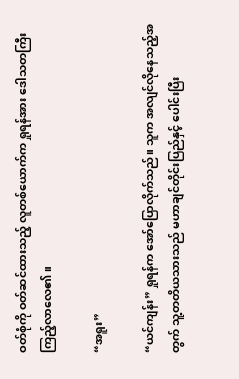ဝတ်စုံကို ဝတ်ဆင်ထားသည့် လူတစ်ယောက်က ရှုရန်အား ဒေါသတကြီး ကြည့်လာလေ၏။

“အရူး”

“ယင်ကျန်း” ရှုရန်က အော်ပြောလိုက်သည်။ သူက အလျင်လိုနေသည့်အတွက် သူ့တတိယသားသည် မဟာချင်တိုင်းပြည်နှင့် ပေါင်းပြီး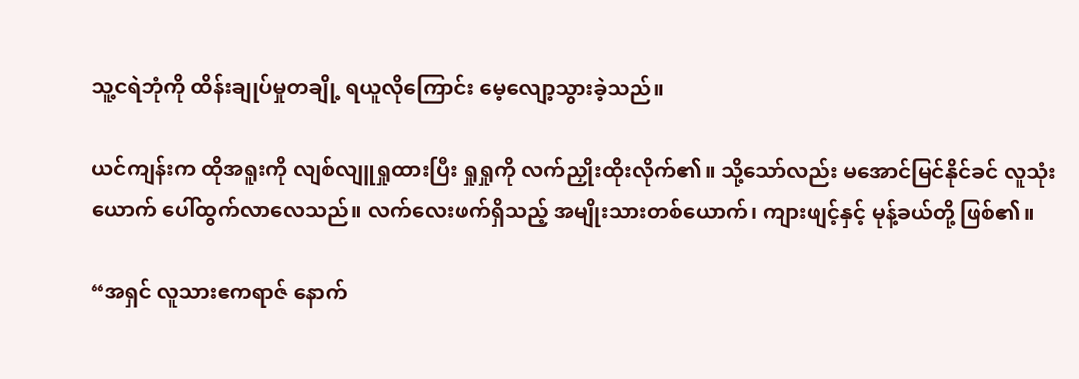သူ့ငရဲဘုံကို ထိန်းချုပ်မှုတချို့ ရယူလိုကြောင်း မေ့လျော့သွားခဲ့သည်။

ယင်ကျန်းက ထိုအရူးကို လျစ်လျူရှုထားပြီး ရှုရှုကို လက်ညှိုးထိုးလိုက်၏။ သို့သော်လည်း မအောင်မြင်နိုင်ခင် လူသုံးယောက် ပေါ်ထွက်လာလေသည်။ လက်လေးဖက်ရှိသည့် အမျိုးသားတစ်ယောက်၊ ကျားဖျင့်နှင့် မုန့်ခယ်တို့ ဖြစ်၏။

“အရှင် လူသားဧကရာဇ် နောက်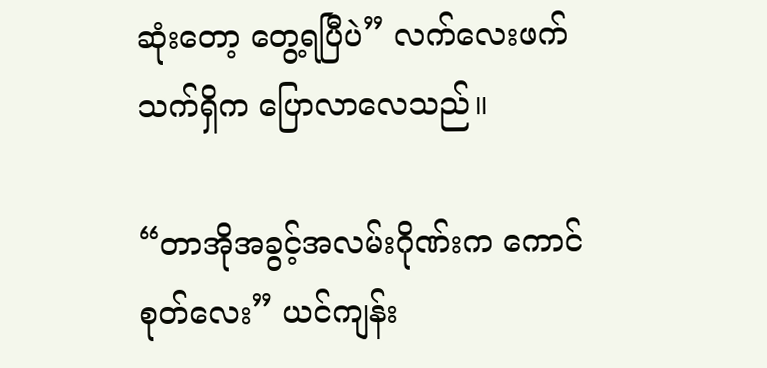ဆုံးတော့ တွေ့ရပြီပဲ” လက်လေးဖက် သက်ရှိက ပြောလာလေသည်။

“တာအိုအခွင့်အလမ်းဂိုဏ်းက ကောင်စုတ်လေး” ယင်ကျန်း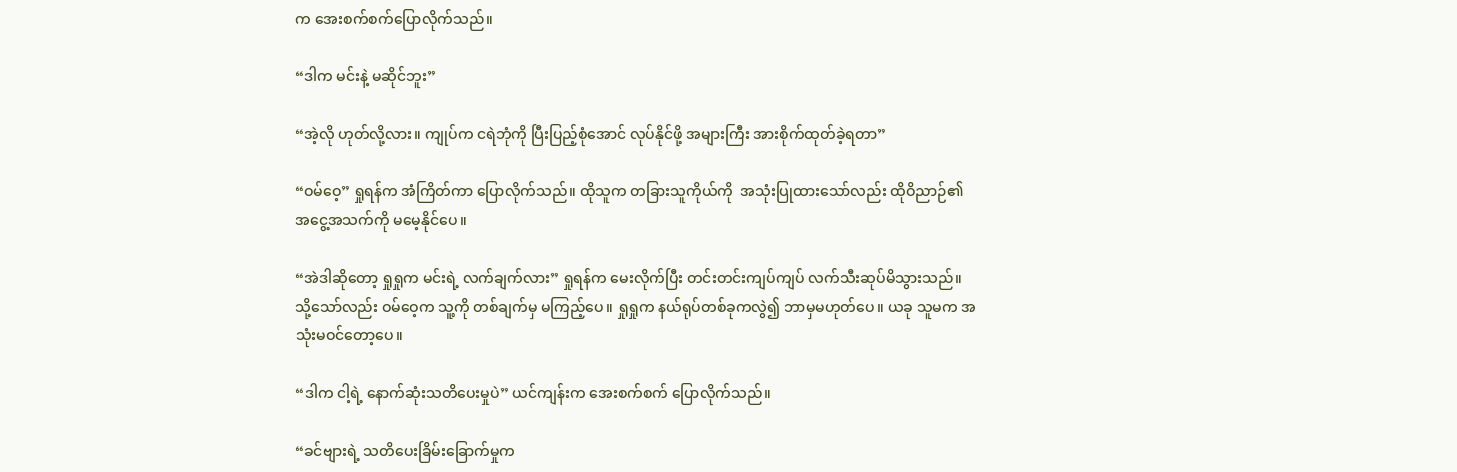က အေးစက်စက်ပြောလိုက်သည်။

“ဒါက မင်းနဲ့ မဆိုင်ဘူး”

“အဲ့လို ဟုတ်လို့လား။ ကျုပ်က ငရဲဘုံကို ပြီးပြည့်စုံအောင် လုပ်နိုင်ဖို့ အများကြီး အားစိုက်ထုတ်ခဲ့ရတာ”

“ဝမ်ဝေ့” ရှုရန်က အံကြိတ်ကာ ပြောလိုက်သည်။ ထိုသူက တခြားသူကိုယ်ကို  အသုံးပြုထားသော်လည်း ထိုဝိညာဉ်၏ အငွေ့အသက်ကို မမေ့နိုင်ပေ။

“အဲဒါဆိုတော့ ရှုရှုက မင်းရဲ့ လက်ချက်လား” ရှုရန်က မေးလိုက်ပြီး တင်းတင်းကျပ်ကျပ် လက်သီးဆုပ်မိသွားသည်။ သို့သော်လည်း ဝမ်ဝေ့က သူ့ကို တစ်ချက်မှ မကြည့်ပေ။ ရှုရှုက နယ်ရုပ်တစ်ခုကလွဲ၍ ဘာမှမဟုတ်ပေ။ ယခု သူမက အသုံးမဝင်တော့ပေ။

“ဒါက ငါ့ရဲ့ နောက်ဆုံးသတိပေးမှုပဲ” ယင်ကျန်းက အေးစက်စက် ပြောလိုက်သည်။

“ခင်ဗျားရဲ့ သတိပေးခြိမ်းခြောက်မှုက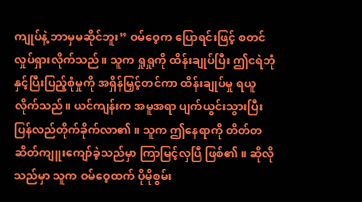ကျုပ်နဲ့ ဘာမှမဆိုင်ဘူး” ဝမ်ဝေ့က ပြောရင်းဖြင့် စတင်လှုပ်ရှားလိုက်သည်။ သူက ရှုရှုကို ထိန်းချုပ်ပြီး ဤငရဲဘုံနှင့်ပြီးပြည့်စုံမှုကို အရှိန်မြှင့်တင်ကာ ထိန်းချုပ်မှု ရယူလိုက်သည်။ ယင်ကျန်းက အမူအရာ ပျက်ယွင်းသွားပြီး ပြန်လည်တိုက်ခိုက်လာ၏။ သူက ဤနေရာကို တိတ်တဆိတ်ကျူးကျော်ခဲ့သည်မှာ ကြာမြင့်လှပြီ ဖြစ်၏။ ဆိုလိုသည်မှာ သူက ဝမ်ဝေ့ထက် ပိုမိုစွမ်း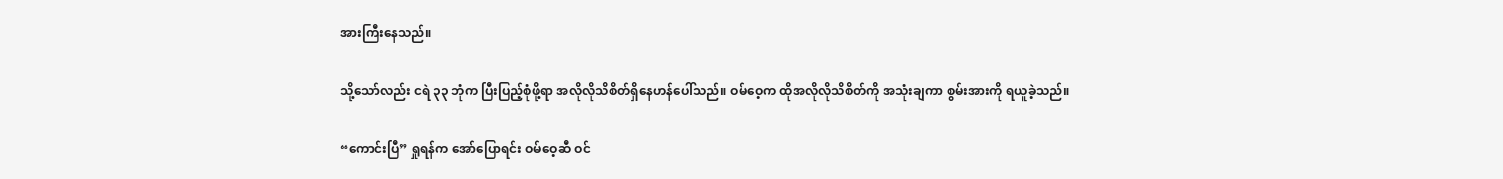အားကြီးနေသည်။

သို့သော်လည်း ငရဲ ၃၃ ဘုံက ပြီးပြည့်စုံဖို့ရာ အလိုလိုသိစိတ်ရှိနေဟန်ပေါ်သည်။ ဝမ်ဝေ့က ထိုအလိုလိုသိစိတ်ကို အသုံးချကာ စွမ်းအားကို ရယူခဲ့သည်။

“ကောင်းပြီ” ရှုရန်က အော်ပြောရင်း ဝမ်ဝေ့ဆီ ဝင်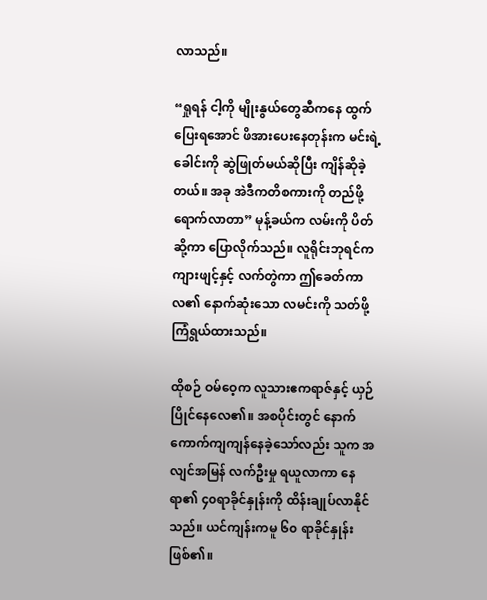လာသည်။

“ရှုရန် ငါ့ကို မျိုးနွယ်တွေဆီကနေ ထွက်ပြေးရအောင် ဖိအားပေးနေတုန်းက မင်းရဲ့ ခေါင်းကို ဆွဲဖြုတ်မယ်ဆိုပြီး ကျိန်ဆိုခဲ့တယ်။ အခု အဲဒီကတိစကားကို တည်ဖို့ ရောက်လာတာ” မုန့်ခယ်က လမ်းကို ပိတ်ဆို့ကာ ပြောလိုက်သည်။ လူရိုင်းဘုရင်က ကျားဖျင့်နှင့် လက်တွဲကာ ဤခေတ်ကာလ၏ နောက်ဆုံးသော လမင်းကို သတ်ဖို့ ကြံရွယ်ထားသည်။

ထိုစဉ် ဝမ်ဝေ့က လူသားဧကရာဇ်နှင့် ယှဉ်ပြိုင်နေလေ၏။ အစပိုင်းတွင် နောက်ကောက်ကျကျန်နေခဲ့သော်လည်း သူက အလျင်အမြန် လက်ဦးမှု ရယူလာကာ နေရာ၏ ၄၀ရာခိုင်နှုန်းကို ထိန်းချုပ်လာနိုင်သည်။ ယင်ကျန်းကမူ ၆၀ ရာခိုင်နှုန်းဖြစ်၏။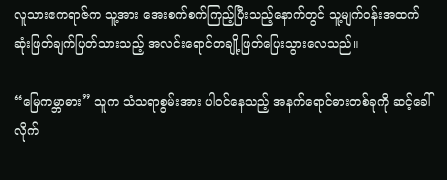လူသားဧကရာဇ်က သူ့အား အေးစက်စက်ကြည့်ပြီးသည့်နောက်တွင် သူ့မျက်ဝန်းအထက် ဆုံးဖြတ်ချက်ပြတ်သားသည့် အလင်းရောင်တချို့ဖြတ်ပြေးသွားလေသည်။

“မြေကမ္ဘာဓား” သူက သံသရာစွမ်းအား ပါဝင်နေသည့် အနက်ရောင်ဓားတစ်ခုကို ဆင့်ခေါ်လိုက်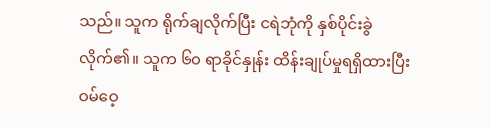သည်။ သူက ရိုက်ချလိုက်ပြီး ငရဲဘုံကို နှစ်ပိုင်းခွဲလိုက်၏။ သူက ၆၀ ရာခိုင်နှုန်း ထိန်းချုပ်မှုရရှိထားပြီး ဝမ်ဝေ့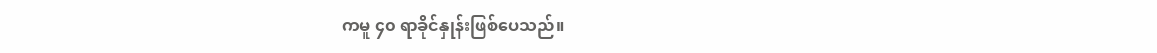ကမူ ၄၀ ရာခိုင်နှုန်းဖြစ်ပေသည်။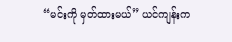“မင်းကို မှတ်ထားမယ်” ယင်ကျန်းက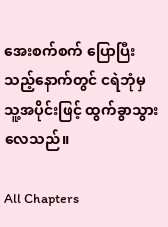အေးစက်စက် ပြောပြီးသည့်နောက်တွင် ငရဲဘုံမှ သူ့အပိုင်းဖြင့် ထွက်ခွာသွားလေသည်။

All Chapters